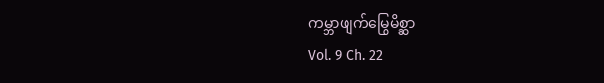ကမ္ဘာဖျက်မြွေမိစ္ဆာ
Vol. 9 Ch. 22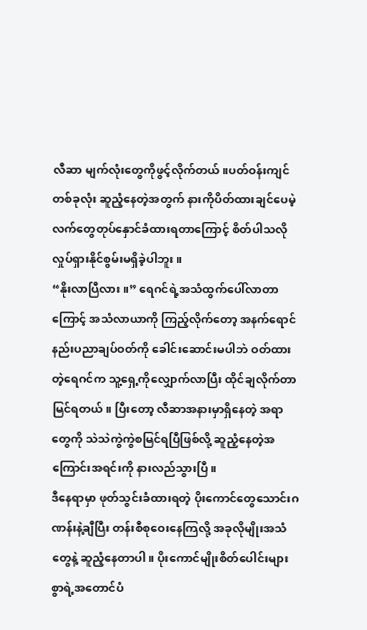လီဆာ မျက်လုံးတွေကိုဖွင့်လိုက်တယ်။ပတ်ဝန်းကျင်တစ်ခုလုံး ဆူညံ့နေတဲ့အတွက် နားကိုပိတ်ထားချင်ပေမဲ့ လက်တွေတုပ်နှောင်ခံထားရတာကြောင့် စိတ်ပါသလို လှုပ်ရှားနိုင်စွမ်းမရှိခဲ့ပါဘူး။
“နိုးလာပြီလား။” ရေဂင်ရဲ့အသံထွက်ပေါ်လာတာကြောင့် အသံလာယာကို ကြည့်လိုက်တော့ အနက်ရောင်နည်းပညာချပ်ဝတ်ကို ခေါင်းဆောင်းမပါဘဲ ဝတ်ထားတဲ့ရေဂင်က သူ့ရှေ့ကိုလျှောက်လာပြီး ထိုင်ချလိုက်တာ မြင်ရတယ်။ ပြီးတော့ လီဆာအနားမှာရှိနေတဲ့ အရာတွေကို သဲသဲကွဲကွဲစမြင်ရပြီဖြစ်လို့ ဆူညံ့နေတဲ့အကြောင်းအရင်းကို နားလည်သွားပြီ။
ဒီနေရာမှာ ဖုတ်သွင်းခံထားရတဲ့ ပိုးကောင်တွေသောင်းဂဏန်းနဲ့ချီပြီး တန်းစီစုဝေးနေကြလို့ အခုလိုမျိုးအသံတွေနဲ့ ဆူညံ့နေတာပါ။ ပိုးကောင်မျိုးစိတ်ပေါင်းများစွာရဲ့အတောင်ပံ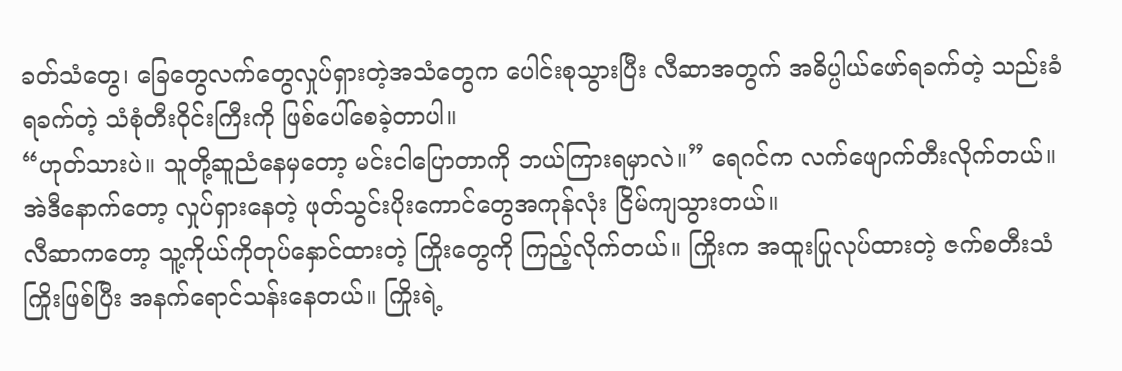ခတ်သံတွေ၊ ခြေတွေလက်တွေလှုပ်ရှားတဲ့အသံတွေက ပေါင်းစုသွားပြီး လီဆာအတွက် အဓိပ္ပါယ်ဖော်ရခက်တဲ့ သည်းခံရခက်တဲ့ သံစုံတီးဝိုင်းကြီးကို ဖြစ်ပေါ်စေခဲ့တာပါ။
“ဟုတ်သားပဲ။ သူတို့ဆူညံနေမှတော့ မင်းငါပြောတာကို ဘယ်ကြားရမှာလဲ။” ရေဂင်က လက်ဖျောက်တီးလိုက်တယ်။ အဲဒီနောက်တော့ လှုပ်ရှားနေတဲ့ ဖုတ်သွင်းပိုးကောင်တွေအကုန်လုံး ငြိမ်ကျသွားတယ်။
လီဆာကတော့ သူ့ကိုယ်ကိုတုပ်နှောင်ထားတဲ့ ကြိုးတွေကို ကြည့်လိုက်တယ်။ ကြိုးက အထူးပြုလုပ်ထားတဲ့ ဇက်စတီးသံကြိုးဖြစ်ပြီး အနက်ရောင်သန်းနေတယ်။ ကြိုးရဲ့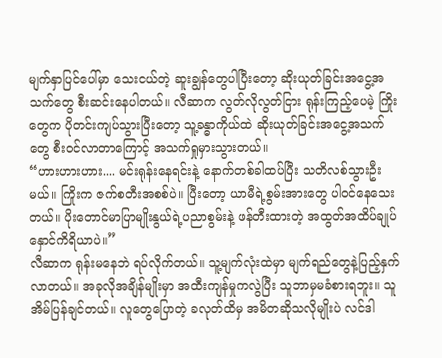မျက်နှာပြင်ပေါ်မှာ သေးငယ်တဲ့ ဆူးချွန်တွေပါပြီးတော့ ဆိုးယုတ်ခြင်းအငွေ့အသက်တွေ စီးဆင်းနေပါတယ်။ လီဆာက လွတ်လိုလွတ်ငြား ရုန်းကြည့်ပေမဲ့ ကြိုးတွေက ပိုတင်းကျပ်သွားပြီးတော့ သူ့ခန္ဓာကိုယ်ထဲ ဆိုးယုတ်ခြင်းအငွေ့အသက်တွေ စီးဝင်လာတာကြောင့် အသက်ရှုမှားသွားတယ်။
“ဟားဟားဟား.... မင်းရုန်းနေရင်းနဲ့ နောက်တစ်ခါထပ်ပြီး သတိလစ်သွားဦးမယ်။ ကြိုးက ဇက်စတီးအစစ်ပဲ။ ပြီးတော့ ယာမီရဲ့စွမ်းအားတွေ ပါဝင်နေသေးတယ်။ ပိုးတောင်မာပြာမျိုးနွယ်ရဲ့ပညာစွမ်းနဲ့ ဖန်တီးထားတဲ့ အထွတ်အထိပ်ချုပ်နှောင်ကိရိယာပဲ။”
လီဆာက ရုန်းမနေဘဲ ရပ်လိုက်တယ်။ သူ့မျက်လုံးထဲမှာ မျက်ရည်တွေနဲ့ပြည့်နှက်လာတယ်။ အခုလိုအချိန်မျိုးမှာ အထီးကျန်မှုကလွဲပြီး သူဘာမှမခံစားရဘူး။ သူအိမ်ပြန်ချင်တယ်။ လူတွေပြောတဲ့ ခလုတ်ထိမှ အမိတဆိုသလိုမျိုးပဲ လင်ဒါ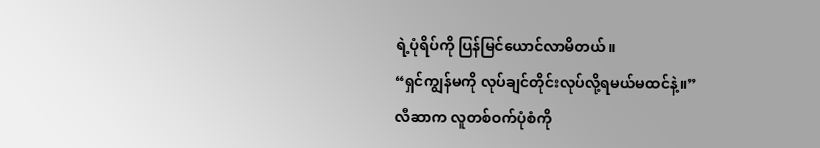ရဲ့ပုံရိပ်ကို ပြန်မြင်ယောင်လာမိတယ်။
“ရှင်ကျွန်မကို လုပ်ချင်တိုင်းလုပ်လို့ရမယ်မထင်နဲ့။”
လီဆာက လူတစ်ဝက်ပုံစံကို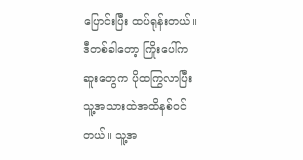ပြောင်းပြီး ထပ်ရုန်းတယ်။ ဒီတစ်ခါတော့ ကြိုးပေါ်က ဆူးတွေက ပိုထကြွလာပြီး သူ့အသားထဲအထိနစ်ဝင်တယ်။ သူ့အ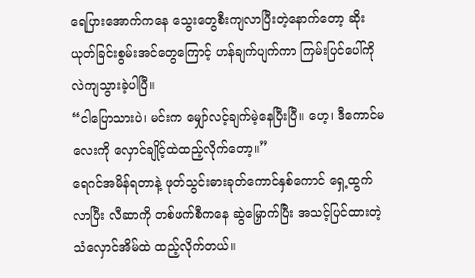ရေပြားအောက်ကနေ သွေးတွေစီးကျလာပြီးတဲ့နောက်တော့ ဆိုးယုတ်ခြင်းစွမ်းအင်တွေကြောင့် ဟန်ချက်ပျက်ကာ ကြမ်းပြင်ပေါ်ကို လဲကျသွားခဲ့ပါပြီ။
“ငါပြောသားပဲ၊ မင်းက မျှော်လင့်ချက်မဲ့နေပြီးပြီ။ ဟေ့၊ ဒီကောင်မလေးကို လှောင်ချိုင့်ထဲထည့်လိုက်တော့။”
ရေဂင်အမိန်ရတာနဲ့ ဖုတ်သွင်းဓားခုတ်ကောင်နှစ်ကောင် ရှေ့ထွက်လာပြီး လီဆာကို တစ်ဖက်စီကနေ ဆွဲမြှောက်ပြီး အသင့်ပြင်ထားတဲ့ သံလှောင်အိမ်ထဲ ထည့်လိုက်တယ်။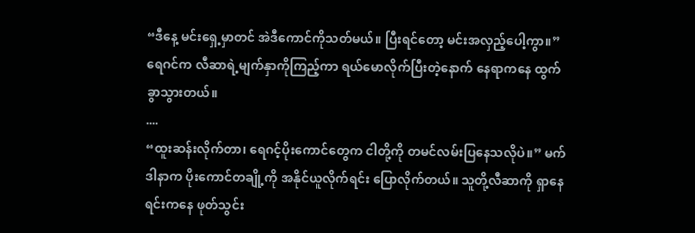“ဒီနေ့ မင်းရှေ့မှာတင် အဲဒီကောင်ကိုသတ်မယ်။ ပြီးရင်တော့ မင်းအလှည့်ပေါ့ကွာ။”
ရေဂင်က လီဆာရဲ့မျက်နှာကိုကြည့်ကာ ရယ်မောလိုက်ပြီးတဲ့နောက် နေရာကနေ ထွက်ခွာသွားတယ်။
....
“ထူးဆန်းလိုက်တာ၊ ရေဂင့်ပိုးကောင်တွေက ငါတို့ကို တမင်လမ်းပြနေသလိုပဲ။” မက်ဒါနာက ပိုးကောင်တချို့ကို အနိုင်ယူလိုက်ရင်း ပြောလိုက်တယ်။ သူတို့လီဆာကို ရှာနေရင်းကနေ ဖုတ်သွင်း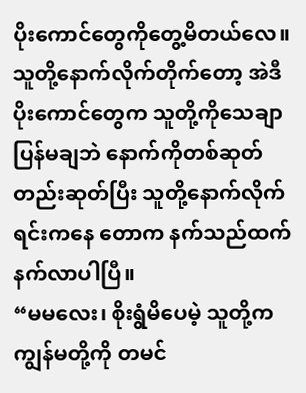ပိုးကောင်တွေကိုတွေ့မိတယ်လေ။ သူတို့နောက်လိုက်တိုက်တော့ အဲဒီပိုးကောင်တွေက သူတို့ကိုသေချာပြန်မချဘဲ နောက်ကိုတစ်ဆုတ်တည်းဆုတ်ပြီး သူတို့နောက်လိုက်ရင်းကနေ တောက နက်သည်ထက်နက်လာပါပြီ။
“မမလေး၊ စိုးရွံမိပေမဲ့ သူတို့က ကျွန်မတို့ကို တမင်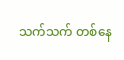သက်သက် တစ်နေ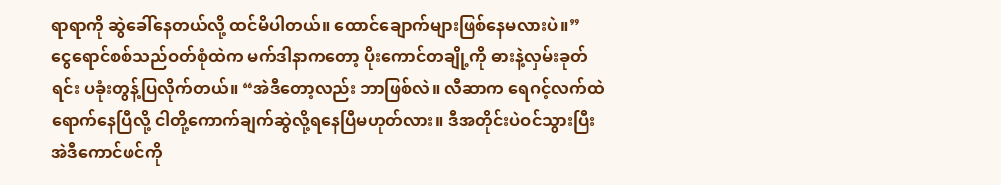ရာရာကို ဆွဲခေါ်နေတယ်လို့ ထင်မိပါတယ်။ ထောင်ချောက်များဖြစ်နေမလားပဲ။”
ငွေရောင်စစ်သည်ဝတ်စုံထဲက မက်ဒါနာကတော့ ပိုးကောင်တချို့ကို ဓားနဲ့လှမ်းခုတ်ရင်း ပခုံးတွန့်ပြလိုက်တယ်။ “အဲဒီတော့လည်း ဘာဖြစ်လဲ။ လီဆာက ရေဂင့်လက်ထဲရောက်နေပြီလို့ ငါတို့ကောက်ချက်ဆွဲလို့ရနေပြီမဟုတ်လား။ ဒီအတိုင်းပဲဝင်သွားပြီး အဲဒီကောင်ဖင်ကို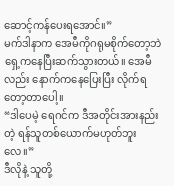ဆောင့်ကန်ပေးရအောင်။”
မက်ဒါနာက အေမီကိုဂရုမစိုက်တော့ဘဲ ရှေ့ကနေပြီးဆက်သွားတယ်။ အေမီလည်း နောက်ကနေပြေးပြီး လိုက်ရတော့တာပေါ့။
“ဒါပေမဲ့ ရေဂင်က ဒီအတိုင်းအားနည်းတဲ့ ရန်သူတစ်ယောက်မဟုတ်ဘူးလေ။”
ဒီလိုနဲ့ သူတို့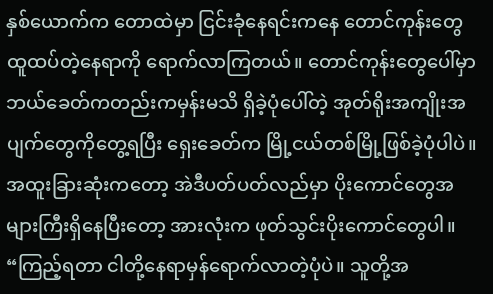နှစ်ယောက်က တောထဲမှာ ငြင်းခုံနေရင်းကနေ တောင်ကုန်းတွေထူထပ်တဲ့နေရာကို ရောက်လာကြတယ်။ တောင်ကုန်းတွေပေါ်မှာ ဘယ်ခေတ်ကတည်းကမှန်းမသိ ရှိခဲ့ပုံပေါ်တဲ့ အုတ်ရိုးအကျိုးအပျက်တွေကိုတွေ့ရပြီး ရှေးခေတ်က မြို့ငယ်တစ်မြို့ဖြစ်ခဲ့ပုံပါပဲ။ အထူးခြားဆုံးကတော့ အဲဒီပတ်ပတ်လည်မှာ ပိုးကောင်တွေအများကြီးရှိနေပြီးတော့ အားလုံးက ဖုတ်သွင်းပိုးကောင်တွေပါ။
“ကြည့်ရတာ ငါတို့နေရာမှန်ရောက်လာတဲ့ပုံပဲ။ သူတို့အ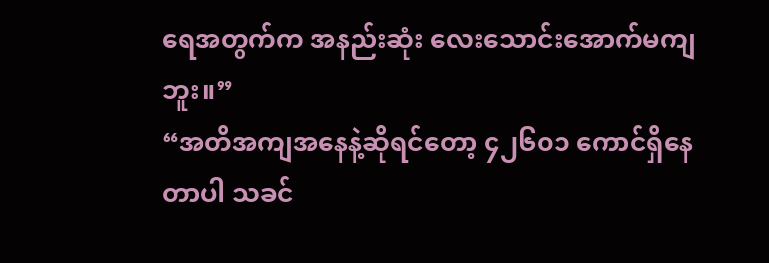ရေအတွက်က အနည်းဆုံး လေးသောင်းအောက်မကျဘူး။”
“အတိအကျအနေနဲ့ဆိုရင်တော့ ၄၂၆၀၁ ကောင်ရှိနေတာပါ သခင်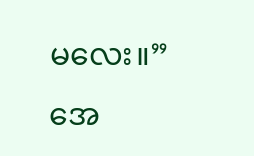မလေး။”
အေ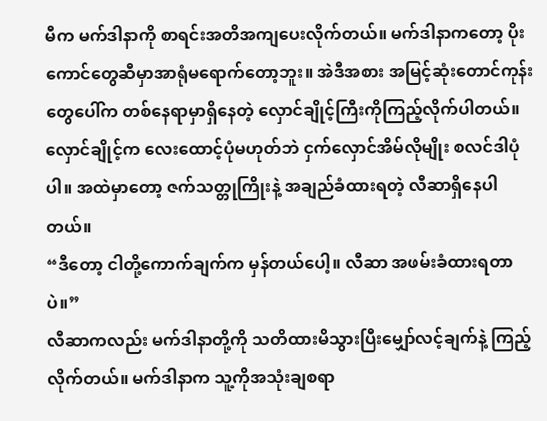မီက မက်ဒါနာကို စာရင်းအတိအကျပေးလိုက်တယ်။ မက်ဒါနာကတော့ ပိုးကောင်တွေဆီမှာအာရုံမရောက်တော့ဘူး။ အဲဒီအစား အမြင့်ဆုံးတောင်ကုန်းတွေပေါ်က တစ်နေရာမှာရှိနေတဲ့ လှောင်ချိုင့်ကြီးကိုကြည့်လိုက်ပါတယ်။ လှောင်ချိုင့်က လေးထောင့်ပုံမဟုတ်ဘဲ ငှက်လှောင်အိမ်လိုမျိုး စလင်ဒါပုံပါ။ အထဲမှာတော့ ဇက်သတ္တုကြိုးနဲ့ အချည်ခံထားရတဲ့ လီဆာရှိနေပါတယ်။
“ဒီတော့ ငါတို့ကောက်ချက်က မှန်တယ်ပေါ့။ လီဆာ အဖမ်းခံထားရတာပဲ။”
လီဆာကလည်း မက်ဒါနာတို့ကို သတိထားမိသွားပြီးမျှော်လင့်ချက်နဲ့ ကြည့်လိုက်တယ်။ မက်ဒါနာက သူ့ကိုအသုံးချစရာ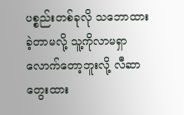ပစ္စည်းတစ်ခုလို သဘောထားခဲ့တာမလို့ သူ့ကိုလာမရှာလောက်တော့ဘူးလို့ လီဆာတွေးထား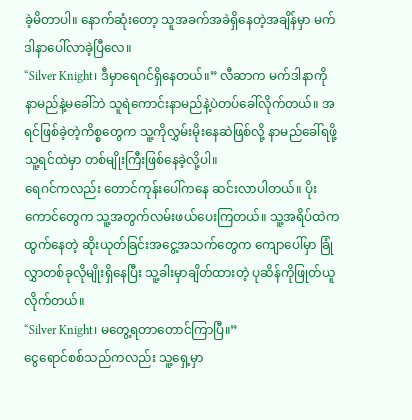ခဲ့မိတာပါ။ နောက်ဆုံးတော့ သူအခက်အခဲရှိနေတဲ့အချိန်မှာ မက်ဒါနာပေါ်လာခဲ့ပြီလေ။
“Silver Knight၊ ဒီမှာရေဂင်ရှိနေတယ်။” လီဆာက မက်ဒါနာကို နာမည်နဲ့မခေါ်ဘဲ သူရဲကောင်းနာမည်နဲ့ပဲတပ်ခေါ်လိုက်တယ်။ အရင်ဖြစ်ခဲ့တဲ့ကိစ္စတွေက သူ့ကိုလွှမ်းမိုးနေဆဲဖြစ်လို့ နာမည်ခေါ်ရဖို့ သူ့ရင်ထဲမှာ တစ်မျိုးကြီးဖြစ်နေခဲ့လို့ပါ။
ရေဂင်ကလည်း တောင်ကုန်းပေါ်ကနေ ဆင်းလာပါတယ်။ ပိုးကောင်တွေက သူ့အတွက်လမ်းဖယ်ပေးကြတယ်။ သူ့အရိပ်ထဲကထွက်နေတဲ့ ဆိုးယုတ်ခြင်းအငွေ့အသက်တွေက ကျောပေါ်မှာ ခြုံလွှာတစ်ခုလိုမျိုးရှိနေပြီး သူ့ခါးမှာချိတ်ထားတဲ့ ပုဆိန်ကိုဖြုတ်ယူလိုက်တယ်။
“Silver Knight၊ မတွေ့ရတာတောင်ကြာပြီ။”
ငွေရောင်စစ်သည်ကလည်း သူ့ရှေ့မှာ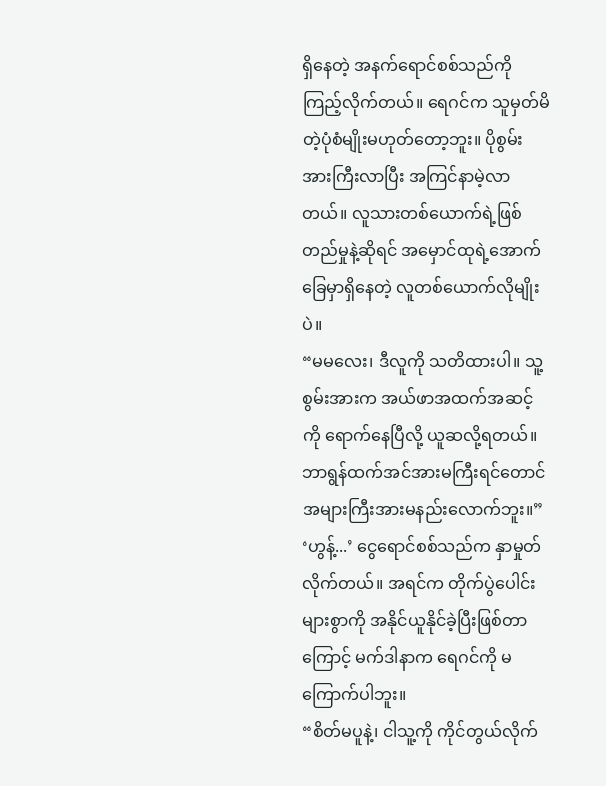ရှိနေတဲ့ အနက်ရောင်စစ်သည်ကို ကြည့်လိုက်တယ်။ ရေဂင်က သူမှတ်မိတဲ့ပုံစံမျိုးမဟုတ်တော့ဘူး။ ပိုစွမ်းအားကြီးလာပြီး အကြင်နာမဲ့လာတယ်။ လူသားတစ်ယောက်ရဲ့ဖြစ်တည်မှုနဲ့ဆိုရင် အမှောင်ထုရဲ့အောက်ခြေမှာရှိနေတဲ့ လူတစ်ယောက်လိုမျိုးပဲ။
“မမလေး၊ ဒီလူကို သတိထားပါ။ သူ့စွမ်းအားက အယ်ဖာအထက်အဆင့်ကို ရောက်နေပြီလို့ ယူဆလို့ရတယ်။ ဘာရွန်ထက်အင်အားမကြီးရင်တောင် အများကြီးအားမနည်းလောက်ဘူး။”
‘ဟွန့်...’ ငွေရောင်စစ်သည်က နှာမှုတ်လိုက်တယ်။ အရင်က တိုက်ပွဲပေါင်းများစွာကို အနိုင်ယူနိုင်ခဲ့ပြီးဖြစ်တာကြောင့် မက်ဒါနာက ရေဂင်ကို မကြောက်ပါဘူး။
“စိတ်မပူနဲ့၊ ငါသူ့ကို ကိုင်တွယ်လိုက်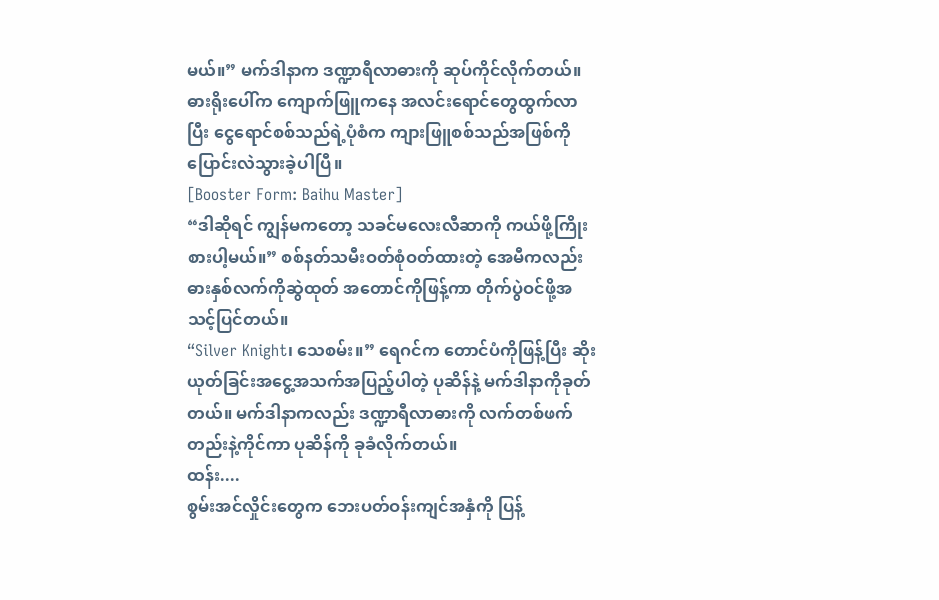မယ်။” မက်ဒါနာက ဒဏ္ဍာရီလာဓားကို ဆုပ်ကိုင်လိုက်တယ်။ ဓားရိုးပေါ်က ကျောက်ဖြူကနေ အလင်းရောင်တွေထွက်လာပြီး ငွေရောင်စစ်သည်ရဲ့ပုံစံက ကျားဖြူစစ်သည်အဖြစ်ကို ပြောင်းလဲသွားခဲ့ပါပြီ။
[Booster Form: Baihu Master]
“ဒါဆိုရင် ကျွန်မကတော့ သခင်မလေးလီဆာကို ကယ်ဖို့ကြိုးစားပါ့မယ်။” စစ်နတ်သမီးဝတ်စုံဝတ်ထားတဲ့ အေမီကလည်း ဓားနှစ်လက်ကိုဆွဲထုတ် အတောင်ကိုဖြန့်ကာ တိုက်ပွဲဝင်ဖို့အသင့်ပြင်တယ်။
“Silver Knight၊ သေစမ်း။” ရေဂင်က တောင်ပံကိုဖြန့်ပြီး ဆိုးယုတ်ခြင်းအငွေ့အသက်အပြည့်ပါတဲ့ ပုဆိန်နဲ့ မက်ဒါနာကိုခုတ်တယ်။ မက်ဒါနာကလည်း ဒဏ္ဍာရီလာဓားကို လက်တစ်ဖက်တည်းနဲ့ကိုင်ကာ ပုဆိန်ကို ခုခံလိုက်တယ်။
ထန်း....
စွမ်းအင်လှိုင်းတွေက ဘေးပတ်ဝန်းကျင်အနှံကို ပြန့်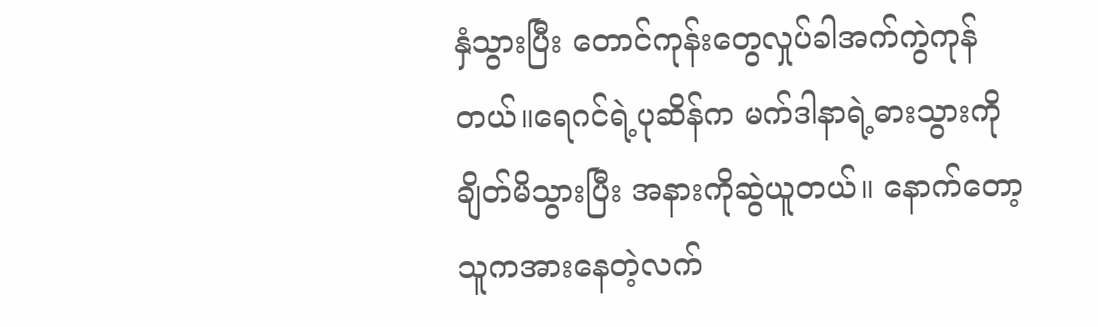နှံသွားပြီး တောင်ကုန်းတွေလှုပ်ခါအက်ကွဲကုန်တယ်။ရေဂင်ရဲ့ပုဆိန်က မက်ဒါနာရဲ့ဓားသွားကိုချိတ်မိသွားပြီး အနားကိုဆွဲယူတယ်။ နောက်တော့ သူကအားနေတဲ့လက်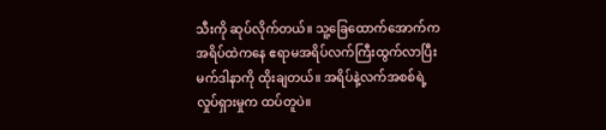သီးကို ဆုပ်လိုက်တယ်။ သူ့ခြေထောက်အောက်က အရိပ်ထဲကနေ ဧရာမအရိပ်လက်ကြီးထွက်လာပြီး မက်ဒါနာကို ထိုးချတယ်။ အရိပ်နဲ့လက်အစစ်ရဲ့လှုပ်ရှားမှုက ထပ်တူပဲ။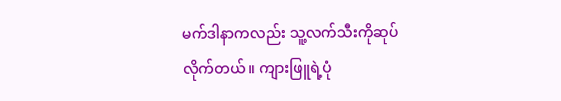မက်ဒါနာကလည်း သူ့လက်သီးကိုဆုပ်လိုက်တယ်။ ကျားဖြူရဲ့ပုံ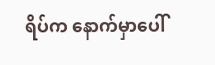ရိပ်က နောက်မှာပေါ်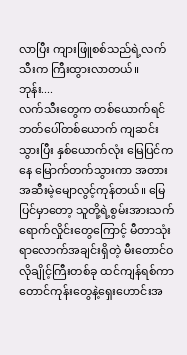လာပြီး ကျားဖြူစစ်သည်ရဲ့လက်သီးက ကြီးထွားလာတယ်။
ဘုန်း....
လက်သီးတွေက တစ်ယောက်ရင်ဘတ်ပေါ်တစ်ယောက် ကျဆင်းသွားပြီး နှစ်ယောက်လုံး မြေပြင်ကနေ မြောက်တက်သွားကာ အတားအဆီးမဲ့မျောလွင့်ကုန်တယ်။ မြေပြင်မှာတော့ သူတို့ရဲ့စွမ်းအားသက်ရောက်လှိုင်းတွေကြောင့် မီတာသုံးရာလောက်အချင်းရှိတဲ့ မီးတောင်ဝလိုချိုင့်ကြီးတစ်ခု ထင်ကျန်ရစ်ကာ တောင်ကုန်းတွေနဲ့ရှေးဟောင်းအ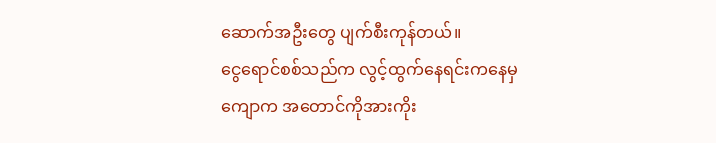ဆောက်အဦးတွေ ပျက်စီးကုန်တယ်။
ငွေရောင်စစ်သည်က လွင့်ထွက်နေရင်းကနေမှ ကျောက အတောင်ကိုအားကိုး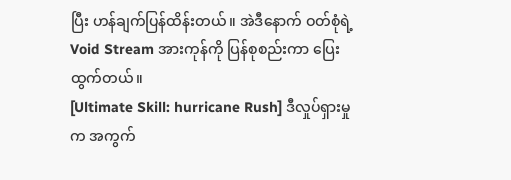ပြီး ဟန်ချက်ပြန်ထိန်းတယ်။ အဲဒီနောက် ဝတ်စုံရဲ့Void Stream အားကုန်ကို ပြန်စုစည်းကာ ပြေးထွက်တယ်။
[Ultimate Skill: hurricane Rush] ဒီလှုပ်ရှားမှုက အကွက်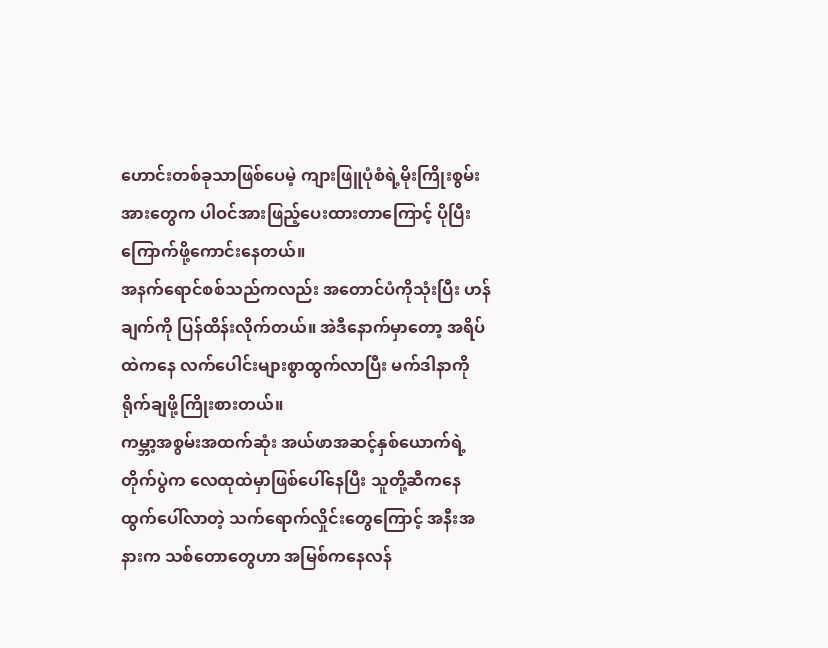ဟောင်းတစ်ခုသာဖြစ်ပေမဲ့ ကျားဖြူပုံစံရဲ့မိုးကြိုးစွမ်းအားတွေက ပါဝင်အားဖြည့်ပေးထားတာကြောင့် ပိုပြီးကြောက်ဖို့ကောင်းနေတယ်။
အနက်ရောင်စစ်သည်ကလည်း အတောင်ပံကိုသုံးပြီး ဟန်ချက်ကို ပြန်ထိန်းလိုက်တယ်။ အဲဒီနောက်မှာတော့ အရိပ်ထဲကနေ လက်ပေါင်းများစွာထွက်လာပြီး မက်ဒါနာကို ရိုက်ချဖို့ကြိုးစားတယ်။
ကမ္ဘာ့အစွမ်းအထက်ဆုံး အယ်ဖာအဆင့်နှစ်ယောက်ရဲ့တိုက်ပွဲက လေထုထဲမှာဖြစ်ပေါ်နေပြီး သူတို့ဆီကနေ ထွက်ပေါ်လာတဲ့ သက်ရောက်လှိုင်းတွေကြောင့် အနီးအနားက သစ်တောတွေဟာ အမြစ်ကနေလန်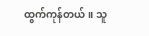ထွက်ကုန်တယ်။ သူ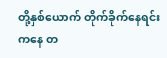တို့နှစ်ယောက် တိုက်ခိုက်နေရင်းကနေ တ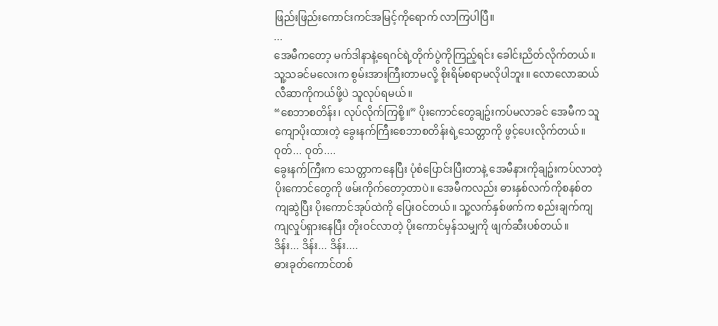ဖြည်းဖြည်းကောင်းကင်အမြင့်ကိုရောက် လာကြပါပြီ။
...
အေမီကတော့ မက်ဒါနာနဲ့ရေဂင်ရဲ့တိုက်ပွဲကိုကြည့်ရင်း ခေါင်းညိတ်လိုက်တယ်။ သူ့သခင်မလေးက စွမ်းအားကြီးတာမလို့ စိုးရိမ်စရာမလိုပါဘူး။ လောလောဆယ် လီဆာကိုကယ်ဖို့ပဲ သူလုပ်ရမယ်။
“စေဘာစတိန်း၊ လုပ်လိုက်ကြစို့။” ပိုးကောင်တွေချဥ်းကပ်မလာခင် အေမီက သူကျောပိုးထားတဲ့ ခွေးနက်ကြီးစေဘာစတိန်းရဲ့သေတ္တာကို ဖွင့်ပေးလိုက်တယ်။
ဝုတ်... ဝုတ်....
ခွေးနက်ကြီးက သေတ္တာကနေပြီး ပုံစံပြောင်းပြီးတာနဲ့ အေမီနားကိုချဥ်းကပ်လာတဲ့ ပိုးကောင်တွေကို ဖမ်းကိုက်တော့တာပဲ။ အေမီကလည်း ဓားနှစ်လက်ကိုစနစ်တကျဆွဲပြီး ပိုးကောင်အုပ်ထဲကို ပြေးဝင်တယ်။ သူ့လက်နှစ်ဖက်က စည်းချက်ကျကျလှုပ်ရှားနေပြီး တိုးဝင်လာတဲ့ ပိုးကောင်မှန်သမျှကို ဖျက်ဆီးပစ်တယ်။
ဒိန်း... ဒိန်း... ဒိန်း....
ဓားခုတ်ကောင်တစ်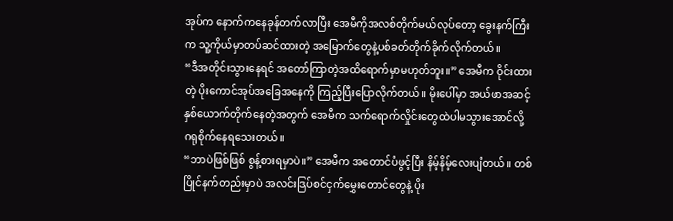အုပ်က နောက်ကနေခုန်တက်လာပြီး အေမီကိုအလစ်တိုက်မယ်လုပ်တော့ ခွေးနက်ကြီးက သူ့ကိုယ်မှာတပ်ဆင်ထားတဲ့ အမြောက်တွေနဲ့ပစ်ခတ်တိုက်ခိုက်လိုက်တယ်။
“ဒီအတိုင်းသွားနေရင် အတော်ကြာတဲ့အထိရောက်မှာမဟုတ်ဘူး။” အေမီက ဝိုင်းထားတဲ့ ပိုးကောင်အုပ်အခြေအနေကို ကြည့်ပြီးပြောလိုက်တယ်။ မိုးပေါ်မှာ အယ်ဖာအဆင့်နှစ်ယောက်တိုက်နေတဲ့အတွက် အေမီက သက်ရောက်လှိုင်းတွေထဲပါမသွားအောင်လို့ ဂရုစိုက်နေရသေးတယ်။
“ဘာပဲဖြစ်ဖြစ် စွန့်စားရမှာပဲ။” အေမီက အတောင်ပံဖွင့်ပြီး နိမ့်နိမ့်လေးပျံတယ်။ တစ်ပြိုင်နက်တည်းမှာပဲ အလင်းဒြပ်စင်ငှက်မွှေးတောင်တွေနဲ့ ပိုး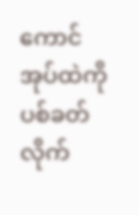ကောင်အုပ်ထဲကို ပစ်ခတ်လိုက်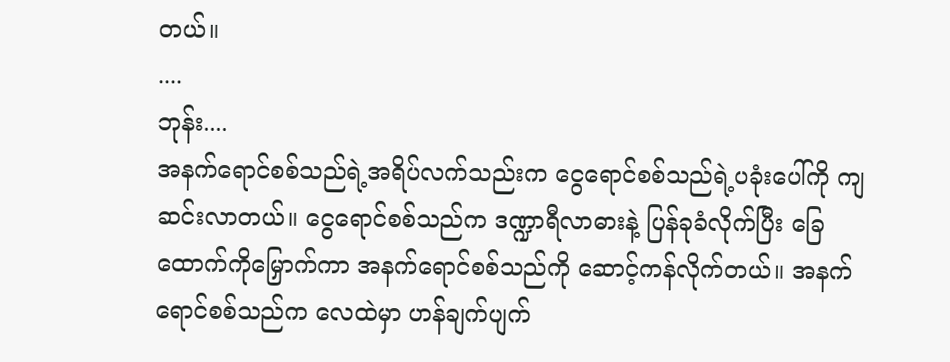တယ်။
....
ဘုန်း....
အနက်ရောင်စစ်သည်ရဲ့အရိပ်လက်သည်းက ငွေရောင်စစ်သည်ရဲ့ပခုံးပေါ်ကို ကျဆင်းလာတယ်။ ငွေရောင်စစ်သည်က ဒဏ္ဍာရီလာဓားနဲ့ ပြန်ခုခံလိုက်ပြီး ခြေထောက်ကိုမြှောက်ကာ အနက်ရောင်စစ်သည်ကို ဆောင့်ကန်လိုက်တယ်။ အနက်ရောင်စစ်သည်က လေထဲမှာ ဟန်ချက်ပျက်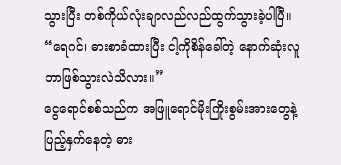သွားပြီး တစ်ကိုယ်လုံးချာလည်လည်ထွက်သွားခဲ့ပါပြီ။
“ရေဂင်၊ ဓားစာခံထားပြီး ငါ့ကိုစိန်ခေါ်တဲ့ နောက်ဆုံးလူ ဘာဖြစ်သွားလဲသိလား။”
ငွေရောင်စစ်သည်က အဖြူရောင်မိုးကြိုးစွမ်းအားတွေနဲ့ ပြည့်နှက်နေတဲ့ ဓား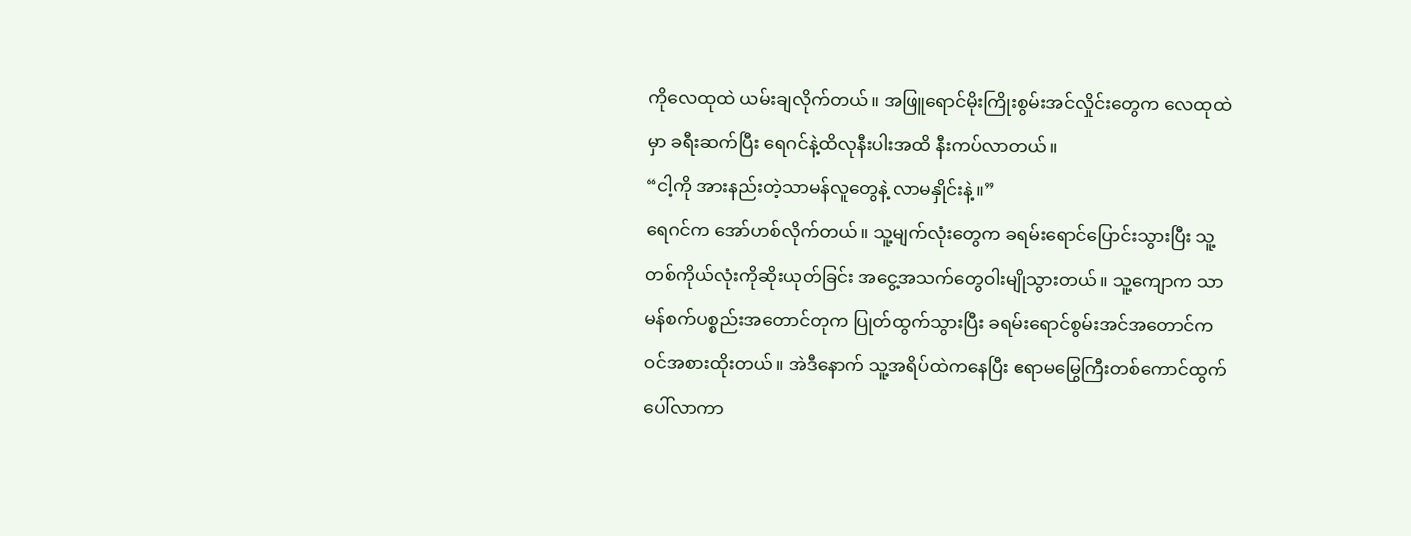ကိုလေထုထဲ ယမ်းချလိုက်တယ်။ အဖြူရောင်မိုးကြိုးစွမ်းအင်လှိုင်းတွေက လေထုထဲမှာ ခရီးဆက်ပြီး ရေဂင်နဲ့ထိလုနီးပါးအထိ နီးကပ်လာတယ်။
“ငါ့ကို အားနည်းတဲ့သာမန်လူတွေနဲ့ လာမနှိုင်းနဲ့။”
ရေဂင်က အော်ဟစ်လိုက်တယ်။ သူ့မျက်လုံးတွေက ခရမ်းရောင်ပြောင်းသွားပြီး သူ့တစ်ကိုယ်လုံးကိုဆိုးယုတ်ခြင်း အငွေ့အသက်တွေဝါးမျိုသွားတယ်။ သူ့ကျောက သာမန်စက်ပစ္စည်းအတောင်တုက ပြုတ်ထွက်သွားပြီး ခရမ်းရောင်စွမ်းအင်အတောင်က ဝင်အစားထိုးတယ်။ အဲဒီနောက် သူ့အရိပ်ထဲကနေပြီး ဧရာမမြွေကြီးတစ်ကောင်ထွက်ပေါ်လာကာ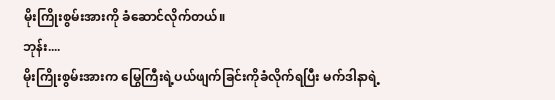မိုးကြိုးစွမ်းအားကို ခံဆောင်လိုက်တယ်။
ဘုန်း....
မိုးကြိုးစွမ်းအားက မြွေကြီးရဲ့ပယ်ဖျက်ခြင်းကိုခံလိုက်ရပြီး မက်ဒါနာရဲ့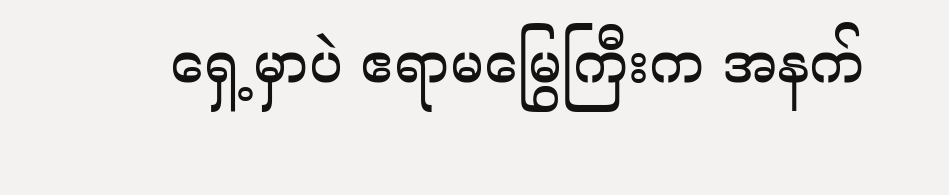ရှေ့မှာပဲ ဧရာမမြွေကြီးက အနက်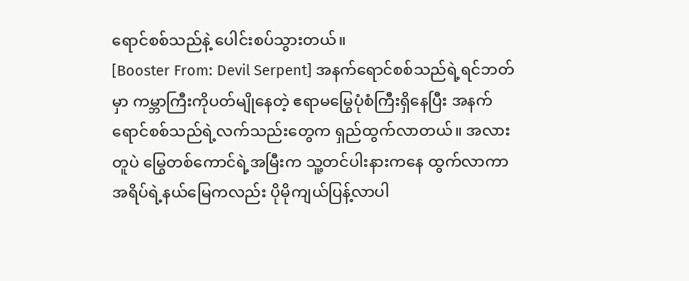ရောင်စစ်သည်နဲ့ ပေါင်းစပ်သွားတယ်။
[Booster From: Devil Serpent] အနက်ရောင်စစ်သည်ရဲ့ရင်ဘတ်မှာ ကမ္ဘာကြီးကိုပတ်မျိုနေတဲ့ ဧရာမမြွေပုံစံကြီးရှိနေပြီး အနက်ရောင်စစ်သည်ရဲ့လက်သည်းတွေက ရှည်ထွက်လာတယ်။ အလားတူပဲ မြွေတစ်ကောင်ရဲ့အမြီးက သူ့တင်ပါးနားကနေ ထွက်လာကာ အရိပ်ရဲ့နယ်မြေကလည်း ပိုမိုကျယ်ပြန့်လာပါ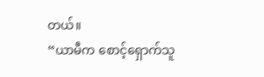တယ်။
“ယာမီက စောင့်ရှောက်သူ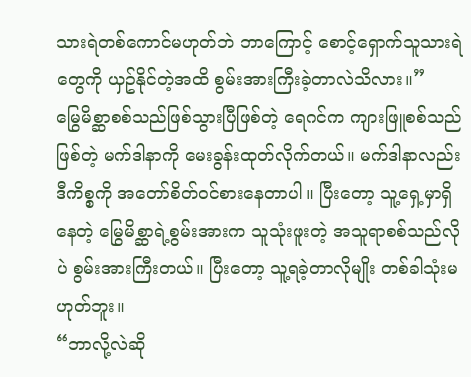သားရဲတစ်ကောင်မဟုတ်ဘဲ ဘာကြောင့် စောင့်ရှောက်သူသားရဲတွေကို ယှဥ်နိုင်တဲ့အထိ စွမ်းအားကြီးခဲ့တာလဲသိလား။”
မြွေမိစ္ဆာစစ်သည်ဖြစ်သွားပြီဖြစ်တဲ့ ရေဂင်က ကျားဖြူစစ်သည်ဖြစ်တဲ့ မက်ဒါနာကို မေးခွန်းထုတ်လိုက်တယ်။ မက်ဒါနာလည်း ဒီကိစ္စကို အတော်စိတ်ဝင်စားနေတာပါ။ ပြီးတော့ သူ့ရှေ့မှာရှိနေတဲ့ မြွေမိစ္ဆာရဲ့စွမ်းအားက သူသုံးဖူးတဲ့ အသူရာစစ်သည်လိုပဲ စွမ်းအားကြီးတယ်။ ပြီးတော့ သူ့ရခဲ့တာလိုမျိုး တစ်ခါသုံးမဟုတ်ဘူး။
“ဘာလို့လဲဆို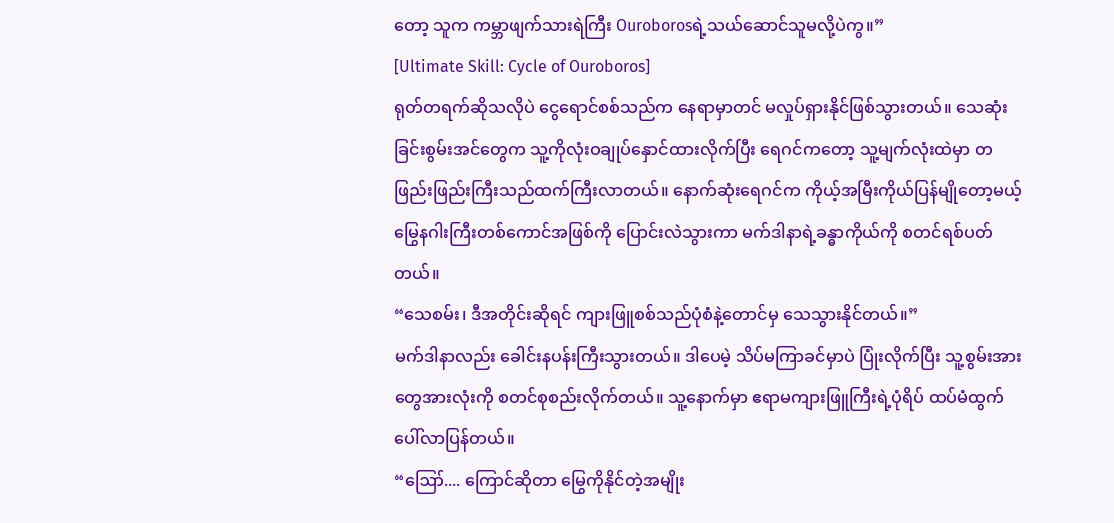တော့ သူက ကမ္ဘာဖျက်သားရဲကြီး Ouroborosရဲ့သယ်ဆောင်သူမလို့ပဲကွ။”
[Ultimate Skill: Cycle of Ouroboros]
ရုတ်တရက်ဆိုသလိုပဲ ငွေရောင်စစ်သည်က နေရာမှာတင် မလှုပ်ရှားနိုင်ဖြစ်သွားတယ်။ သေဆုံးခြင်းစွမ်းအင်တွေက သူ့ကိုလုံးဝချုပ်နှောင်ထားလိုက်ပြီး ရေဂင်ကတော့ သူ့မျက်လုံးထဲမှာ တဖြည်းဖြည်းကြီးသည်ထက်ကြီးလာတယ်။ နောက်ဆုံးရေဂင်က ကိုယ့်အမြီးကိုယ်ပြန်မျိုတော့မယ့် မြွေနဂါးကြီးတစ်ကောင်အဖြစ်ကို ပြောင်းလဲသွားကာ မက်ဒါနာရဲ့ခန္ဓာကိုယ်ကို စတင်ရစ်ပတ်တယ်။
“သေစမ်း၊ ဒီအတိုင်းဆိုရင် ကျားဖြူစစ်သည်ပုံစံနဲ့တောင်မှ သေသွားနိုင်တယ်။”
မက်ဒါနာလည်း ခေါင်းနပန်းကြီးသွားတယ်။ ဒါပေမဲ့ သိပ်မကြာခင်မှာပဲ ပြုံးလိုက်ပြီး သူ့စွမ်းအားတွေအားလုံးကို စတင်စုစည်းလိုက်တယ်။ သူ့နောက်မှာ ဧရာမကျားဖြူကြီးရဲ့ပုံရိပ် ထပ်မံထွက်ပေါ်လာပြန်တယ်။
“ဪ.... ကြောင်ဆိုတာ မြွေကိုနိုင်တဲ့အမျိုး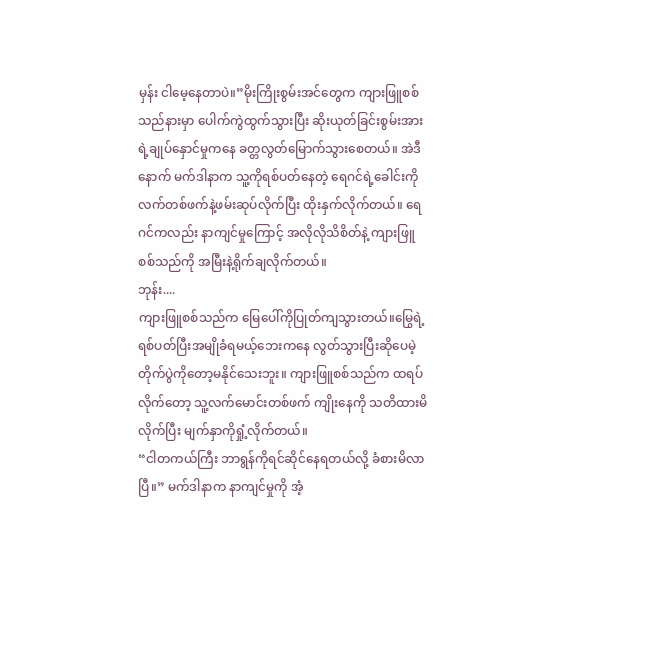မှန်း ငါမေ့နေတာပဲ။”မိုးကြိုးစွမ်းအင်တွေက ကျားဖြူစစ်သည်နားမှာ ပေါက်ကွဲထွက်သွားပြီး ဆိုးယုတ်ခြင်းစွမ်းအားရဲ့ချုပ်နှောင်မှုကနေ ခတ္တလွတ်မြောက်သွားစေတယ်။ အဲဒီနောက် မက်ဒါနာက သူ့ကိုရစ်ပတ်နေတဲ့ ရေဂင်ရဲ့ခေါင်းကို လက်တစ်ဖက်နဲ့ဖမ်းဆုပ်လိုက်ပြီး ထိုးနှက်လိုက်တယ်။ ရေဂင်ကလည်း နာကျင်မှုကြောင့် အလိုလိုသိစိတ်နဲ့ ကျားဖြူစစ်သည်ကို အမြီးနဲ့ရိုက်ချလိုက်တယ်။
ဘုန်း....
ကျားဖြူစစ်သည်က မြေပေါ်ကိုပြုတ်ကျသွားတယ်။မြွေရဲ့ရစ်ပတ်ပြီးအမျိုခံရမယ့်ဘေးကနေ လွတ်သွားပြီးဆိုပေမဲ့ တိုက်ပွဲကိုတော့မနိုင်သေးဘူး။ ကျားဖြူစစ်သည်က ထရပ်လိုက်တော့ သူ့လက်မောင်းတစ်ဖက် ကျိုးနေကို သတိထားမိလိုက်ပြီး မျက်နှာကိုရှုံ့လိုက်တယ်။
“ငါတကယ်ကြီး ဘာရွန်ကိုရင်ဆိုင်နေရတယ်လို့ ခံစားမိလာပြီ။” မက်ဒါနာက နာကျင်မှုကို အံ့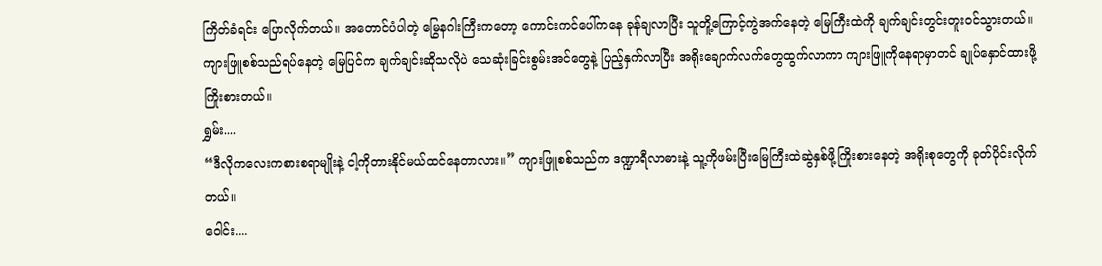ကြိတ်ခံရင်း ပြောလိုက်တယ်။ အတောင်ပံပါတဲ့ မြွေနဂါးကြီးကတော့ ကောင်းကင်ပေါ်ကနေ ခုန်ချလာပြီး သူတိူ့ကြောင့်ကွဲအက်နေတဲ့ မြေကြီးထဲကို ချက်ချင်းတွင်းတူးဝင်သွားတယ်။ ကျားဖြူစစ်သည်ရပ်နေတဲ့ မြေပြင်က ချက်ချင်းဆိုသလိုပဲ သေဆုံးခြင်းစွမ်းအင်တွေနဲ့ ပြည့်နှက်လာပြီး အရိုးချောက်လက်တွေထွက်လာကာ ကျားဖြူကိုနေရာမှာတင် ချုပ်နှောင်ထားဖို့ကြိုးစားတယ်။
ရွှမ်း....
“ဒီလိုကလေးကစားစရာမျိုးနဲ့ ငါ့ကိုတားနိုင်မယ်ထင်နေတာလား။” ကျားဖြူစစ်သည်က ဒဏ္ဍာရီလာဓားနဲ့ သူ့ကိုဖမ်းပြီးမြေကြီးထဲဆွဲနှစ်ဖို့ကြိုးစားနေတဲ့ အရိုးစုတွေကို ခုတ်ပိုင်းလိုက်တယ်။
ဝေါင်း....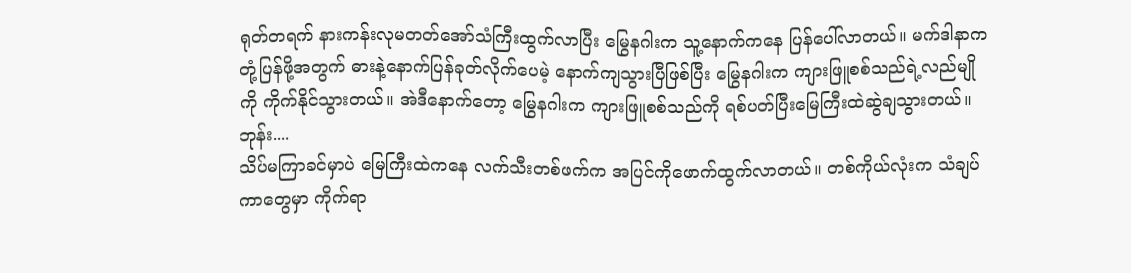ရုတ်တရက် နားကန်းလုမတတ်အော်သံကြီးထွက်လာပြီး မြွေနဂါးက သူ့နောက်ကနေ ပြန်ပေါ်လာတယ်။ မက်ဒါနာက တုံ့ပြန်ဖို့အတွက် ဓားနဲ့နောက်ပြန်ခုတ်လိုက်ပေမဲ့ နောက်ကျသွားပြီဖြစ်ပြီး မြွေနဂါးက ကျားဖြူစစ်သည်ရဲ့လည်မျိုကို ကိုက်နိုင်သွားတယ်။ အဲဒီနောက်တော့ မြွေနဂါးက ကျားဖြူစစ်သည်ကို ရစ်ပတ်ပြီးမြေကြီးထဲဆွဲချသွားတယ်။
ဘုန်း....
သိပ်မကြာခင်မှာပဲ မြေကြီးထဲကနေ လက်သီးတစ်ဖက်က အပြင်ကိုဖောက်ထွက်လာတယ်။ တစ်ကိုယ်လုံးက သံချပ်ကာတွေမှာ ကိုက်ရာ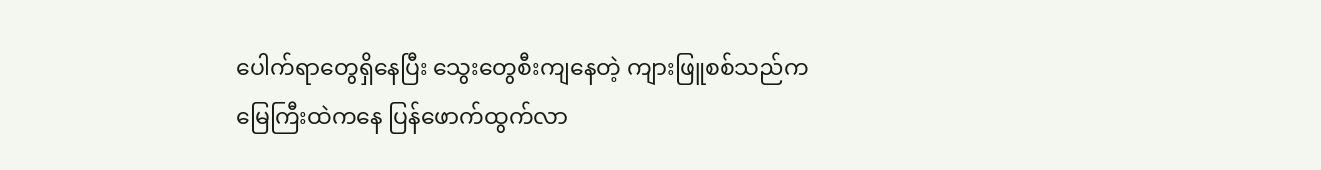ပေါက်ရာတွေရှိနေပြီး သွေးတွေစီးကျနေတဲ့ ကျားဖြူစစ်သည်က မြေကြီးထဲကနေ ပြန်ဖောက်ထွက်လာ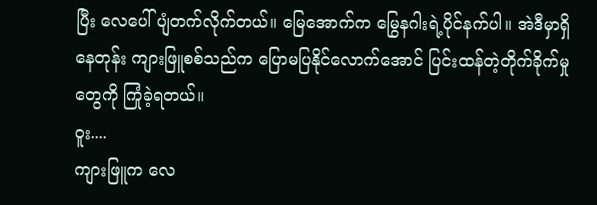ပြီး လေပေါ်ပျံတက်လိုက်တယ်။ မြေအောက်က မြွေနဂါးရဲ့ပိုင်နက်ပါ။ အဲဒီမှာရှိနေတုန်း ကျားဖြူစစ်သည်က ပြောမပြနိုင်လောက်အောင် ပြင်းထန်တဲ့တိုက်ခိုက်မှုတွေကို ကြုံခဲ့ရတယ်။
ဝူး....
ကျားဖြူက လေ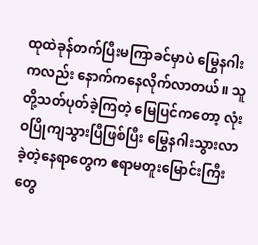ထုထဲခုန်တက်ပြီးမကြာခင်မှာပဲ မြွေနဂါးကလည်း နောက်ကနေလိုက်လာတယ်။ သူတို့သတ်ပုတ်ခဲ့ကြတဲ့ မြေပြင်ကတော့ လုံးဝပြိုကျသွားပြီဖြစ်ပြီး မြွေနဂါးသွားလာခဲ့တဲ့နေရာတွေက ဧရာမတူးမြောင်းကြီးတွေ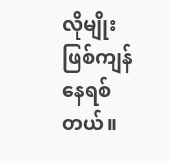လိုမျိုး ဖြစ်ကျန်နေရစ်တယ်။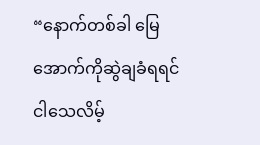“နောက်တစ်ခါ မြေအောက်ကိုဆွဲချခံရရင် ငါသေလိမ့်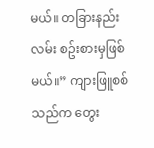မယ်။ တခြားနည်းလမ်း စဥ်းစားမှဖြစ်မယ်။” ကျားဖြူစစ်သည်က တွေး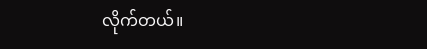လိုက်တယ်။